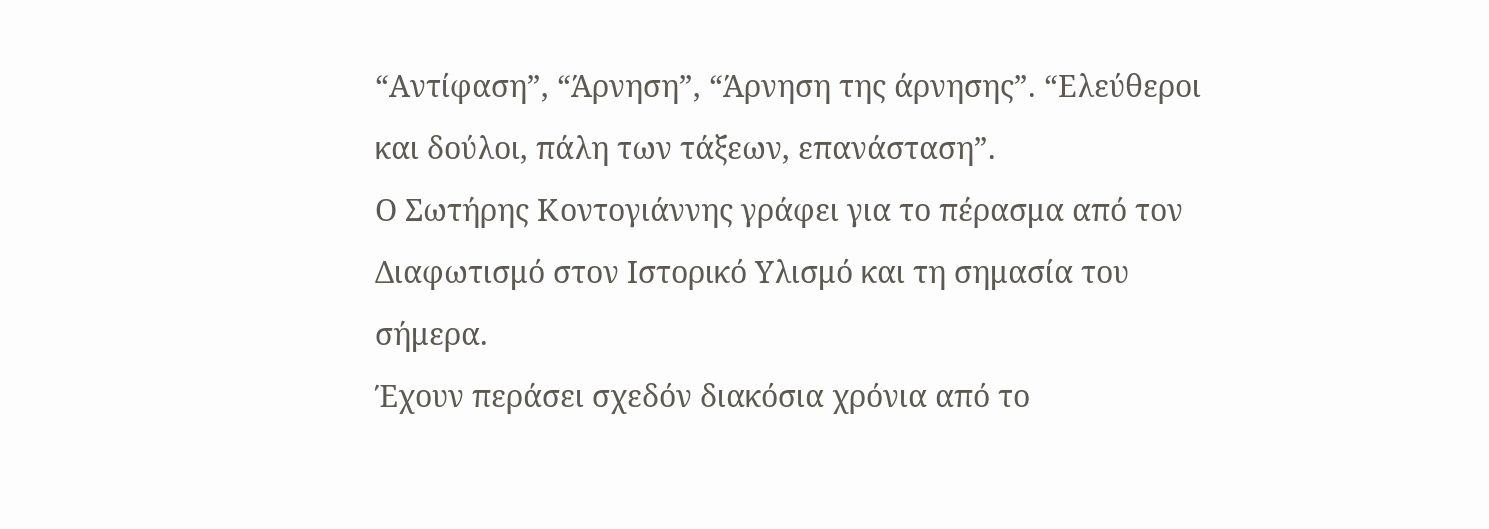“Αντίφαση”, “Άρνηση”, “Άρνηση της άρνησης”. “Ελεύθεροι και δούλοι, πάλη των τάξεων, επανάσταση”.
Ο Σωτήρης Κοντογιάννης γράφει για το πέρασμα από τον Διαφωτισμό στον Ιστορικό Υλισμό και τη σημασία του σήμερα.
Έχουν περάσει σχεδόν διακόσια χρόνια από το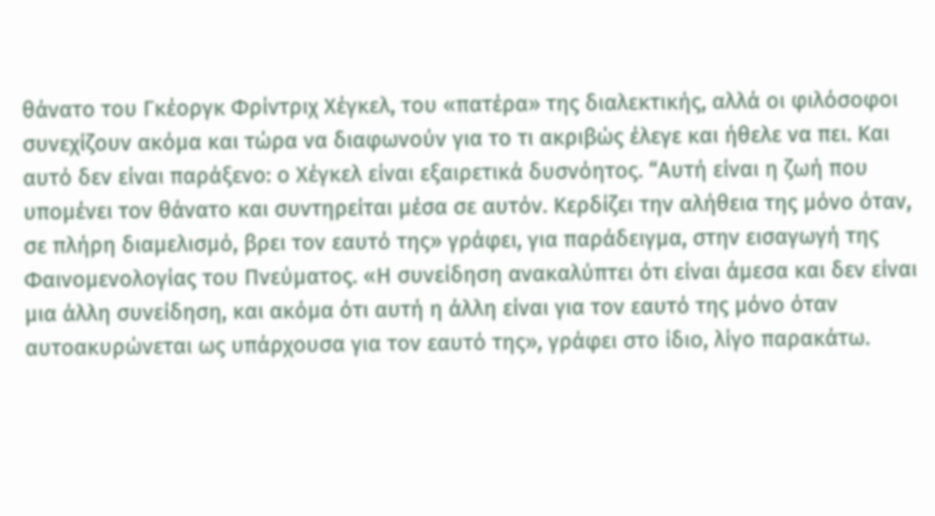θάνατο του Γκέοργκ Φρίντριχ Χέγκελ, του «πατέρα» της διαλεκτικής, αλλά οι φιλόσοφοι συνεχίζουν ακόμα και τώρα να διαφωνούν για το τι ακριβώς έλεγε και ήθελε να πει. Και αυτό δεν είναι παράξενο: ο Χέγκελ είναι εξαιρετικά δυσνόητος. “Αυτή είναι η ζωή που υπομένει τον θάνατο και συντηρείται μέσα σε αυτόν. Κερδίζει την αλήθεια της μόνο όταν, σε πλήρη διαμελισμό, βρει τον εαυτό της» γράφει, για παράδειγμα, στην εισαγωγή της Φαινομενολογίας του Πνεύματος. «Η συνείδηση ανακαλύπτει ότι είναι άμεσα και δεν είναι μια άλλη συνείδηση, και ακόμα ότι αυτή η άλλη είναι για τον εαυτό της μόνο όταν αυτοακυρώνεται ως υπάρχουσα για τον εαυτό της», γράφει στο ίδιο, λίγο παρακάτω.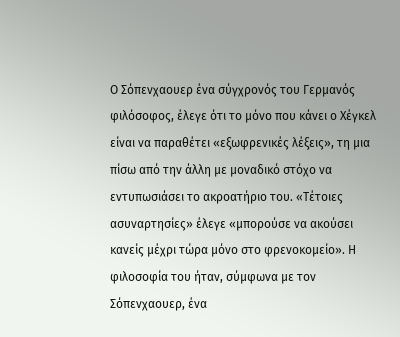Ο Σόπενχαουερ ένα σύγχρονός του Γερμανός φιλόσοφος, έλεγε ότι το μόνο που κάνει ο Χέγκελ είναι να παραθέτει «εξωφρενικές λέξεις», τη μια πίσω από την άλλη με μοναδικό στόχο να εντυπωσιάσει το ακροατήριο του. «Τέτοιες ασυναρτησίες» έλεγε «μπορούσε να ακούσει κανείς μέχρι τώρα μόνο στο φρενοκομείο». Η φιλοσοφία του ήταν, σύμφωνα με τον Σόπενχαουερ, ένα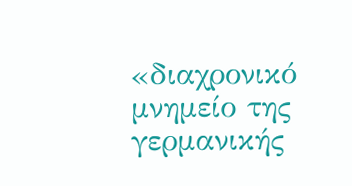«διαχρονικό μνημείο της γερμανικής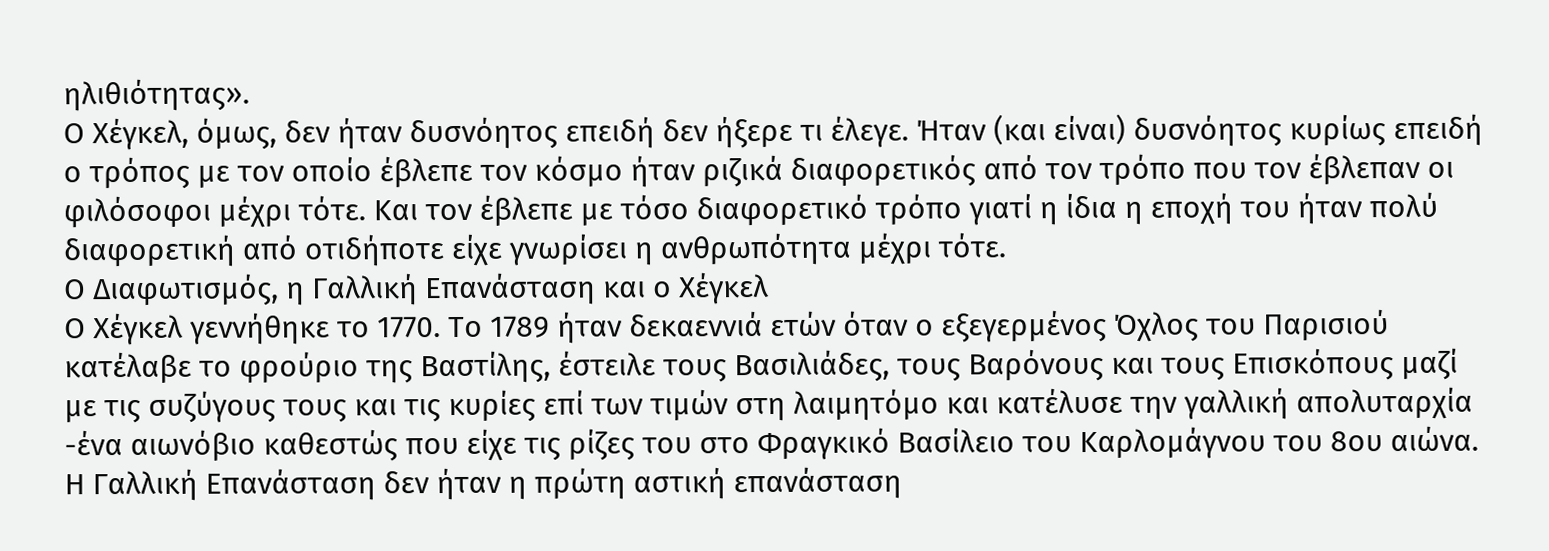ηλιθιότητας».
Ο Χέγκελ, όμως, δεν ήταν δυσνόητος επειδή δεν ήξερε τι έλεγε. Ήταν (και είναι) δυσνόητος κυρίως επειδή ο τρόπος με τον οποίο έβλεπε τον κόσμο ήταν ριζικά διαφορετικός από τον τρόπο που τον έβλεπαν οι φιλόσοφοι μέχρι τότε. Και τον έβλεπε με τόσο διαφορετικό τρόπο γιατί η ίδια η εποχή του ήταν πολύ διαφορετική από οτιδήποτε είχε γνωρίσει η ανθρωπότητα μέχρι τότε.
Ο Διαφωτισμός, η Γαλλική Επανάσταση και ο Χέγκελ
Ο Χέγκελ γεννήθηκε το 1770. Το 1789 ήταν δεκαεννιά ετών όταν ο εξεγερμένος Όχλος του Παρισιού κατέλαβε το φρούριο της Βαστίλης, έστειλε τους Βασιλιάδες, τους Βαρόνους και τους Επισκόπους μαζί με τις συζύγους τους και τις κυρίες επί των τιμών στη λαιμητόμο και κατέλυσε την γαλλική απολυταρχία -ένα αιωνόβιο καθεστώς που είχε τις ρίζες του στο Φραγκικό Βασίλειο του Καρλομάγνου του 8ου αιώνα.
Η Γαλλική Επανάσταση δεν ήταν η πρώτη αστική επανάσταση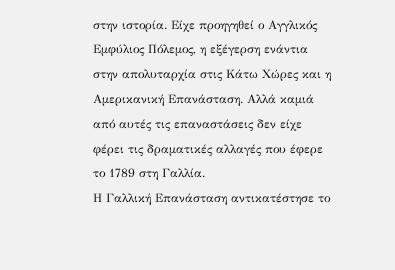στην ιστορία. Είχε προηγηθεί ο Αγγλικός Εμφύλιος Πόλεμος, η εξέγερση ενάντια στην απολυταρχία στις Κάτω Χώρες και η Αμερικανική Επανάσταση. Αλλά καμιά από αυτές τις επαναστάσεις δεν είχε φέρει τις δραματικές αλλαγές που έφερε το 1789 στη Γαλλία.
Η Γαλλική Επανάσταση αντικατέστησε το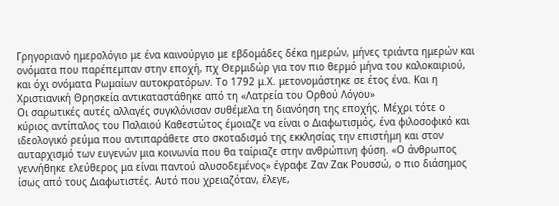Γρηγοριανό ημερολόγιο με ένα καινούργιο με εβδομάδες δέκα ημερών, μήνες τριάντα ημερών και ονόματα που παρέπεμπαν στην εποχή, πχ Θερμιδώρ για τον πιο θερμό μήνα του καλοκαιριού, και όχι ονόματα Ρωμαίων αυτοκρατόρων. Το 1792 μ.Χ. μετονομάστηκε σε έτος ένα. Και η Χριστιανική Θρησκεία αντικαταστάθηκε από τη «Λατρεία του Ορθού Λόγου»
Οι σαρωτικές αυτές αλλαγές συγκλόνισαν συθέμελα τη διανόηση της εποχής. Μέχρι τότε ο κύριος αντίπαλος του Παλαιού Καθεστώτος έμοιαζε να είναι ο Διαφωτισμός, ένα φιλοσοφικό και ιδεολογικό ρεύμα που αντιπαράθετε στο σκοταδισμό της εκκλησίας την επιστήμη και στον αυταρχισμό των ευγενών μια κοινωνία που θα ταίριαζε στην ανθρώπινη φύση. «Ο άνθρωπος γεννήθηκε ελεύθερος μα είναι παντού αλυσοδεμένος» έγραφε Ζαν Ζακ Ρουσσώ, ο πιο διάσημος ίσως από τους Διαφωτιστές. Αυτό που χρειαζόταν, έλεγε,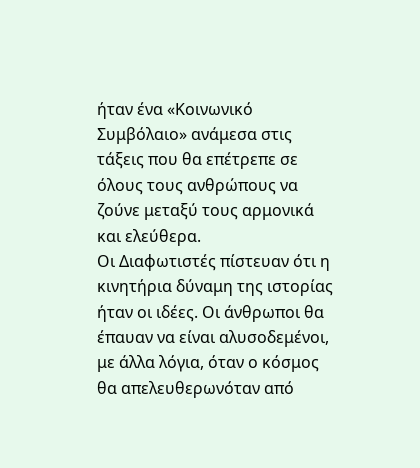ήταν ένα «Κοινωνικό Συμβόλαιο» ανάμεσα στις τάξεις που θα επέτρεπε σε όλους τους ανθρώπους να ζούνε μεταξύ τους αρμονικά και ελεύθερα.
Οι Διαφωτιστές πίστευαν ότι η κινητήρια δύναμη της ιστορίας ήταν οι ιδέες. Οι άνθρωποι θα έπαυαν να είναι αλυσοδεμένοι, με άλλα λόγια, όταν ο κόσμος θα απελευθερωνόταν από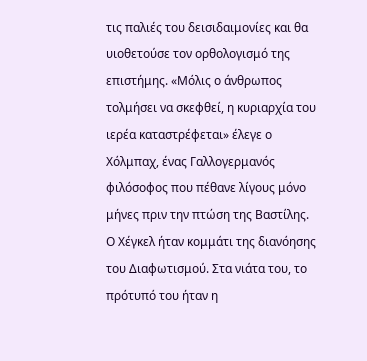τις παλιές του δεισιδαιμονίες και θα υιοθετούσε τον ορθολογισμό της επιστήμης. «Μόλις ο άνθρωπος τολμήσει να σκεφθεί, η κυριαρχία του ιερέα καταστρέφεται» έλεγε ο Χόλμπαχ, ένας Γαλλογερμανός φιλόσοφος που πέθανε λίγους μόνο μήνες πριν την πτώση της Βαστίλης.
Ο Χέγκελ ήταν κομμάτι της διανόησης του Διαφωτισμού. Στα νιάτα του, το πρότυπό του ήταν η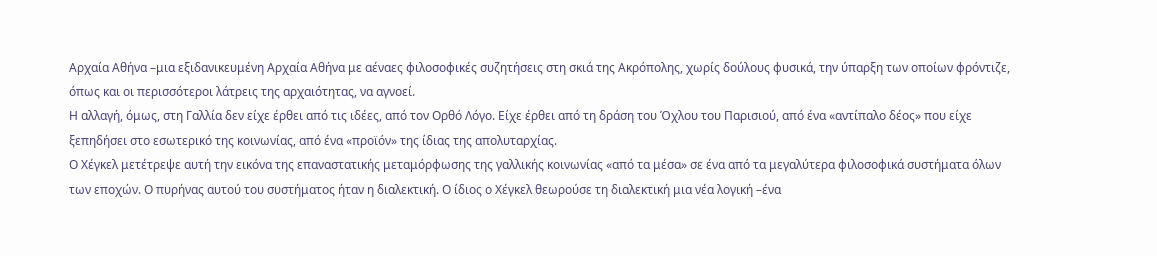Αρχαία Αθήνα –μια εξιδανικευμένη Αρχαία Αθήνα με αέναες φιλοσοφικές συζητήσεις στη σκιά της Ακρόπολης, χωρίς δούλους φυσικά, την ύπαρξη των οποίων φρόντιζε, όπως και οι περισσότεροι λάτρεις της αρχαιότητας, να αγνοεί.
Η αλλαγή, όμως, στη Γαλλία δεν είχε έρθει από τις ιδέες, από τον Ορθό Λόγο. Είχε έρθει από τη δράση του Όχλου του Παρισιού, από ένα «αντίπαλο δέος» που είχε ξεπηδήσει στο εσωτερικό της κοινωνίας, από ένα «προϊόν» της ίδιας της απολυταρχίας.
Ο Χέγκελ μετέτρεψε αυτή την εικόνα της επαναστατικής μεταμόρφωσης της γαλλικής κοινωνίας «από τα μέσα» σε ένα από τα μεγαλύτερα φιλοσοφικά συστήματα όλων των εποχών. Ο πυρήνας αυτού του συστήματος ήταν η διαλεκτική. Ο ίδιος ο Χέγκελ θεωρούσε τη διαλεκτική μια νέα λογική –ένα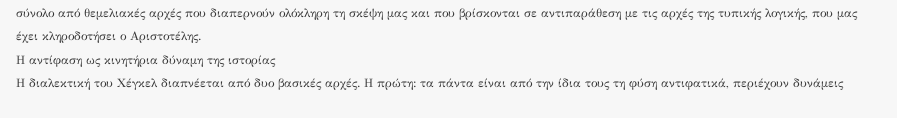σύνολο από θεμελιακές αρχές που διαπερνούν ολόκληρη τη σκέψη μας και που βρίσκονται σε αντιπαράθεση με τις αρχές της τυπικής λογικής, που μας έχει κληροδοτήσει ο Αριστοτέλης.
Η αντίφαση ως κινητήρια δύναμη της ιστορίας
Η διαλεκτική του Χέγκελ διαπνέεται από δυο βασικές αρχές. Η πρώτη: τα πάντα είναι από την ίδια τους τη φύση αντιφατικά, περιέχουν δυνάμεις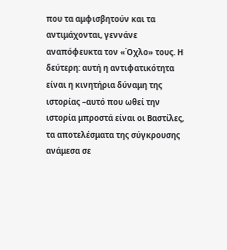που τα αμφισβητούν και τα αντιμάχονται, γεννάνε αναπόφευκτα τον «Όχλο» τους. Η δεύτερη: αυτή η αντιφατικότητα είναι η κινητήρια δύναμη της ιστορίας –αυτό που ωθεί την ιστορία μπροστά είναι οι Βαστίλες, τα αποτελέσματα της σύγκρουσης ανάμεσα σε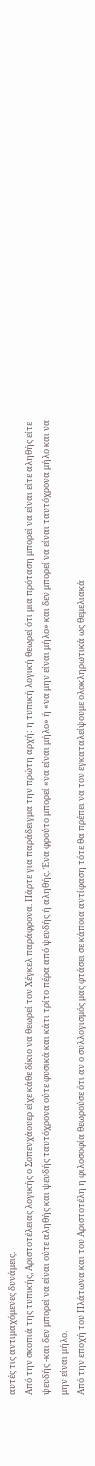αυτές τις αντιμαχόμενες δυνάμεις.
Από την σκοπιά της τυπικής, Αριστοτέλειας λογικής ο Σοπενχάουερ είχε κάθε δίκιο να θεωρεί τον Χέγκελ παράφρονα. Πάρτε για παράδειγμα την πρώτη αρχή: η τυπική λογική θεωρεί ότι μια πρόταση μπορεί να είναι είτε αληθής είτε ψευδής -και δεν μπορεί να είναι ούτε αληθής και ψευδής ταυτόχρονα ούτε φυσικά και κάτι τρίτο πέρα από ψευδής ή αληθής. Ένα φρούτο μπορεί «να είναι μήλο» ή «να μην είναι μήλο» και δεν μπορεί να είναι ταυτόχρονα μήλο και να μην είναι μήλο.
Από την εποχή του Πλάτωνα και του Αριστοτέλη η φιλοσοφία θεωρούσε ότι αν ο συλλογισμός μας φτάσει σε κάποια αντίφαση τότε θα πρέπει να τον εγκαταλείψουμε ολοκληρωτικά ως θεμελιακά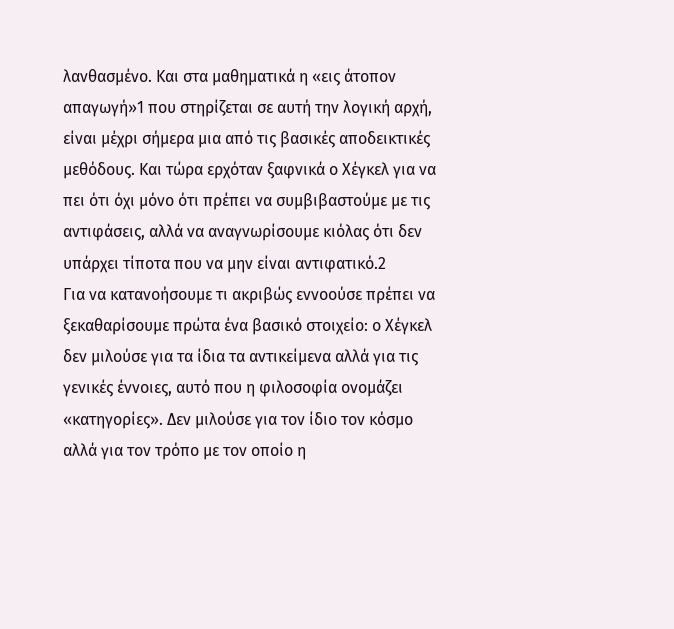λανθασμένο. Και στα μαθηματικά η «εις άτοπον απαγωγή»1 που στηρίζεται σε αυτή την λογική αρχή, είναι μέχρι σήμερα μια από τις βασικές αποδεικτικές μεθόδους. Και τώρα ερχόταν ξαφνικά ο Χέγκελ για να πει ότι όχι μόνο ότι πρέπει να συμβιβαστούμε με τις αντιφάσεις, αλλά να αναγνωρίσουμε κιόλας ότι δεν υπάρχει τίποτα που να μην είναι αντιφατικό.2
Για να κατανοήσουμε τι ακριβώς εννοούσε πρέπει να ξεκαθαρίσουμε πρώτα ένα βασικό στοιχείο: ο Χέγκελ δεν μιλούσε για τα ίδια τα αντικείμενα αλλά για τις γενικές έννοιες, αυτό που η φιλοσοφία ονομάζει «κατηγορίες». Δεν μιλούσε για τον ίδιο τον κόσμο αλλά για τον τρόπο με τον οποίο η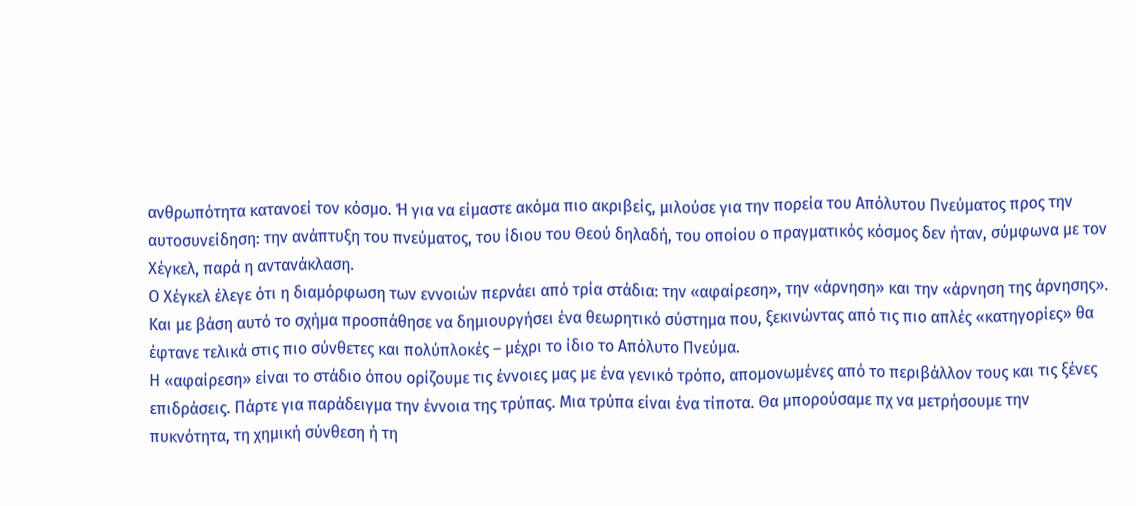ανθρωπότητα κατανοεί τον κόσμο. Ή για να είμαστε ακόμα πιο ακριβείς, μιλούσε για την πορεία του Απόλυτου Πνεύματος προς την αυτοσυνείδηση: την ανάπτυξη του πνεύματος, του ίδιου του Θεού δηλαδή, του οποίου ο πραγματικός κόσμος δεν ήταν, σύμφωνα με τον Χέγκελ, παρά η αντανάκλαση.
Ο Χέγκελ έλεγε ότι η διαμόρφωση των εννοιών περνάει από τρία στάδια: την «αφαίρεση», την «άρνηση» και την «άρνηση της άρνησης». Και με βάση αυτό το σχήμα προσπάθησε να δημιουργήσει ένα θεωρητικό σύστημα που, ξεκινώντας από τις πιο απλές «κατηγορίες» θα έφτανε τελικά στις πιο σύνθετες και πολύπλοκές – μέχρι το ίδιο το Απόλυτο Πνεύμα.
Η «αφαίρεση» είναι το στάδιο όπου ορίζουμε τις έννοιες μας με ένα γενικό τρόπο, απομονωμένες από το περιβάλλον τους και τις ξένες επιδράσεις. Πάρτε για παράδειγμα την έννοια της τρύπας. Μια τρύπα είναι ένα τίποτα. Θα μπορούσαμε πχ να μετρήσουμε την πυκνότητα, τη χημική σύνθεση ή τη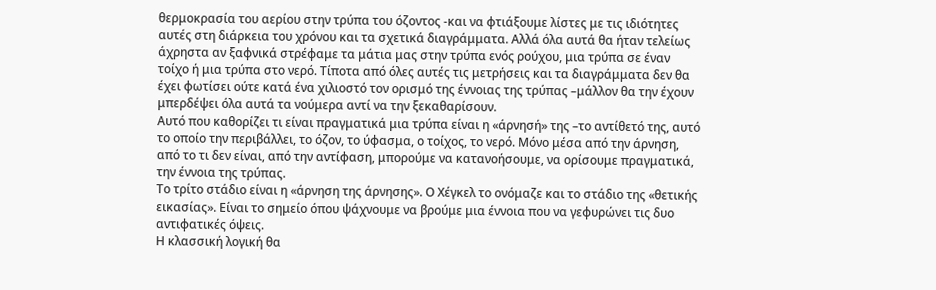θερμοκρασία του αερίου στην τρύπα του όζοντος -και να φτιάξουμε λίστες με τις ιδιότητες αυτές στη διάρκεια του χρόνου και τα σχετικά διαγράμματα. Αλλά όλα αυτά θα ήταν τελείως άχρηστα αν ξαφνικά στρέφαμε τα μάτια μας στην τρύπα ενός ρούχου, μια τρύπα σε έναν τοίχο ή μια τρύπα στο νερό. Τίποτα από όλες αυτές τις μετρήσεις και τα διαγράμματα δεν θα έχει φωτίσει ούτε κατά ένα χιλιοστό τον ορισμό της έννοιας της τρύπας –μάλλον θα την έχουν μπερδέψει όλα αυτά τα νούμερα αντί να την ξεκαθαρίσουν.
Αυτό που καθορίζει τι είναι πραγματικά μια τρύπα είναι η «άρνησή» της –το αντίθετό της, αυτό το οποίο την περιβάλλει, το όζον, το ύφασμα, ο τοίχος, το νερό. Μόνο μέσα από την άρνηση, από το τι δεν είναι, από την αντίφαση, μπορούμε να κατανοήσουμε, να ορίσουμε πραγματικά, την έννοια της τρύπας.
Το τρίτο στάδιο είναι η «άρνηση της άρνησης». Ο Χέγκελ το ονόμαζε και το στάδιο της «θετικής εικασίας». Είναι το σημείο όπου ψάχνουμε να βρούμε μια έννοια που να γεφυρώνει τις δυο αντιφατικές όψεις.
Η κλασσική λογική θα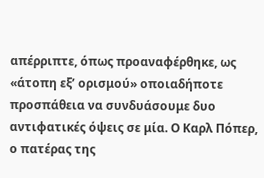απέρριπτε, όπως προαναφέρθηκε, ως «άτοπη εξ’ ορισμού» οποιαδήποτε προσπάθεια να συνδυάσουμε δυο αντιφατικές όψεις σε μία. Ο Καρλ Πόπερ, ο πατέρας της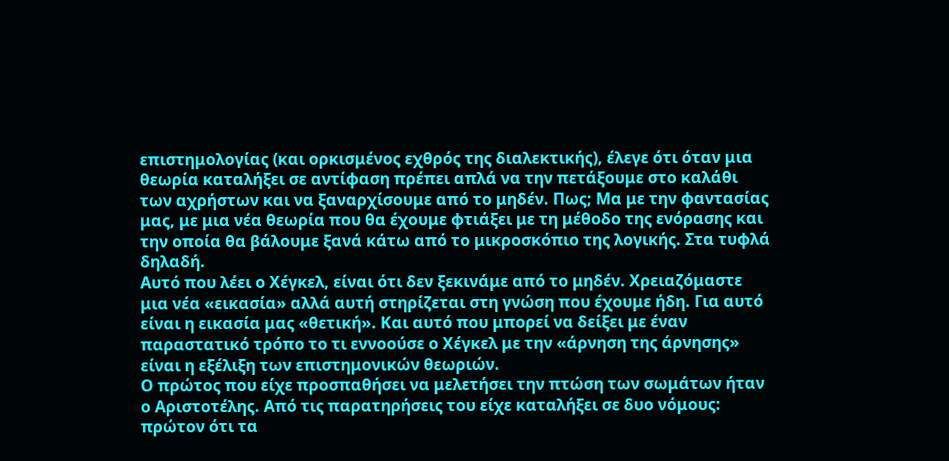επιστημολογίας (και ορκισμένος εχθρός της διαλεκτικής), έλεγε ότι όταν μια θεωρία καταλήξει σε αντίφαση πρέπει απλά να την πετάξουμε στο καλάθι των αχρήστων και να ξαναρχίσουμε από το μηδέν. Πως; Μα με την φαντασίας μας, με μια νέα θεωρία που θα έχουμε φτιάξει με τη μέθοδο της ενόρασης και την οποία θα βάλουμε ξανά κάτω από το μικροσκόπιο της λογικής. Στα τυφλά δηλαδή.
Αυτό που λέει ο Χέγκελ, είναι ότι δεν ξεκινάμε από το μηδέν. Χρειαζόμαστε μια νέα «εικασία» αλλά αυτή στηρίζεται στη γνώση που έχουμε ήδη. Για αυτό είναι η εικασία μας «θετική». Και αυτό που μπορεί να δείξει με έναν παραστατικό τρόπο το τι εννοούσε ο Χέγκελ με την «άρνηση της άρνησης» είναι η εξέλιξη των επιστημονικών θεωριών.
Ο πρώτος που είχε προσπαθήσει να μελετήσει την πτώση των σωμάτων ήταν ο Αριστοτέλης. Από τις παρατηρήσεις του είχε καταλήξει σε δυο νόμους: πρώτον ότι τα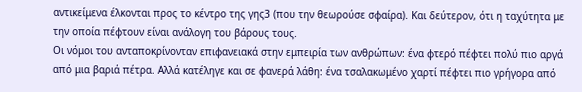αντικείμενα έλκονται προς το κέντρο της γης3 (που την θεωρούσε σφαίρα). Και δεύτερον, ότι η ταχύτητα με την οποία πέφτουν είναι ανάλογη του βάρους τους.
Οι νόμοι του ανταποκρίνονταν επιφανειακά στην εμπειρία των ανθρώπων: ένα φτερό πέφτει πολύ πιο αργά από μια βαριά πέτρα. Αλλά κατέληγε και σε φανερά λάθη: ένα τσαλακωμένο χαρτί πέφτει πιο γρήγορα από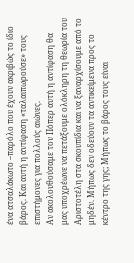ένα ατσαλάκωτο –παρόλο που έχουν ακριβώς το ίδιο βάρος. Και αυτή η αντίφαση «ταλαιπωρούσε» τους επιστήμονες για πολλούς αιώνες.
Αν ακολουθούσαμε τον Πόπερ αυτή η αντίφαση θα μας υποχρέωνε να πετάξουμε ολόκληρη τη θεωρία του Αριστοτέλη στα σκουπίδια και να ξαναρχίσουμε από το μηδέν. Μήπως δεν οδεύουν τα αντικείμενα προς το κέντρο της γης; Μήπως το βάρος τους είναι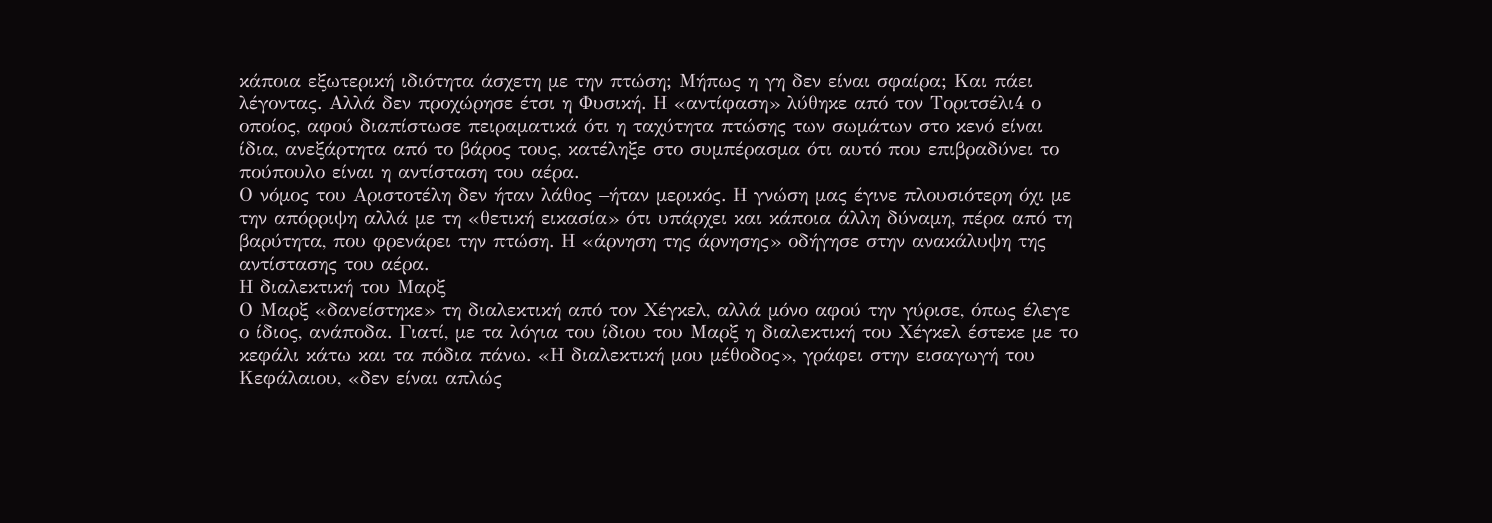κάποια εξωτερική ιδιότητα άσχετη με την πτώση; Μήπως η γη δεν είναι σφαίρα; Και πάει λέγοντας. Αλλά δεν προχώρησε έτσι η Φυσική. Η «αντίφαση» λύθηκε από τον Τοριτσέλι4 ο οποίος, αφού διαπίστωσε πειραματικά ότι η ταχύτητα πτώσης των σωμάτων στο κενό είναι ίδια, ανεξάρτητα από το βάρος τους, κατέληξε στο συμπέρασμα ότι αυτό που επιβραδύνει το πούπουλο είναι η αντίσταση του αέρα.
Ο νόμος του Αριστοτέλη δεν ήταν λάθος –ήταν μερικός. Η γνώση μας έγινε πλουσιότερη όχι με την απόρριψη αλλά με τη «θετική εικασία» ότι υπάρχει και κάποια άλλη δύναμη, πέρα από τη βαρύτητα, που φρενάρει την πτώση. Η «άρνηση της άρνησης» οδήγησε στην ανακάλυψη της αντίστασης του αέρα.
Η διαλεκτική του Μαρξ
Ο Μαρξ «δανείστηκε» τη διαλεκτική από τον Χέγκελ, αλλά μόνο αφού την γύρισε, όπως έλεγε ο ίδιος, ανάποδα. Γιατί, με τα λόγια του ίδιου του Μαρξ η διαλεκτική του Χέγκελ έστεκε με το κεφάλι κάτω και τα πόδια πάνω. «Η διαλεκτική μου μέθοδος», γράφει στην εισαγωγή του Κεφάλαιου, «δεν είναι απλώς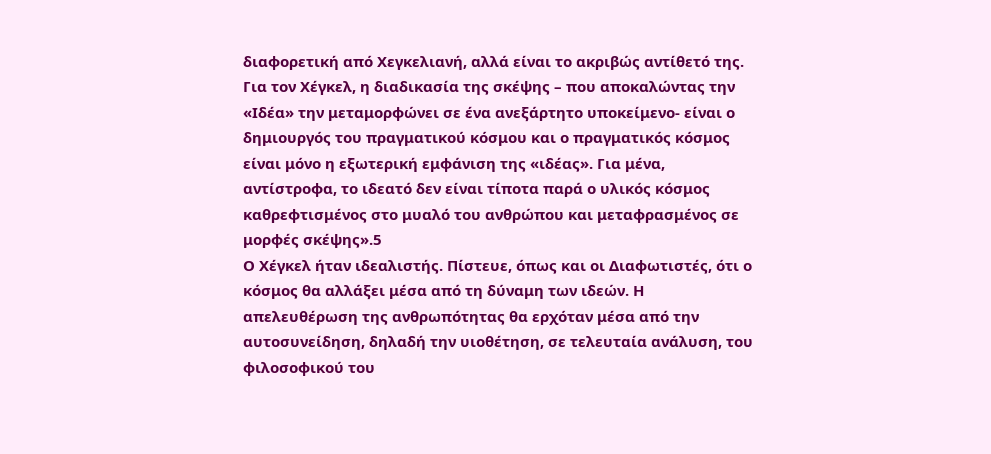διαφορετική από Χεγκελιανή, αλλά είναι το ακριβώς αντίθετό της.
Για τον Χέγκελ, η διαδικασία της σκέψης – που αποκαλώντας την «Ιδέα» την μεταμορφώνει σε ένα ανεξάρτητο υποκείμενο- είναι ο δημιουργός του πραγματικού κόσμου και ο πραγματικός κόσμος είναι μόνο η εξωτερική εμφάνιση της «ιδέας». Για μένα, αντίστροφα, το ιδεατό δεν είναι τίποτα παρά ο υλικός κόσμος καθρεφτισμένος στο μυαλό του ανθρώπου και μεταφρασμένος σε μορφές σκέψης».5
Ο Χέγκελ ήταν ιδεαλιστής. Πίστευε, όπως και οι Διαφωτιστές, ότι ο κόσμος θα αλλάξει μέσα από τη δύναμη των ιδεών. Η απελευθέρωση της ανθρωπότητας θα ερχόταν μέσα από την αυτοσυνείδηση, δηλαδή την υιοθέτηση, σε τελευταία ανάλυση, του φιλοσοφικού του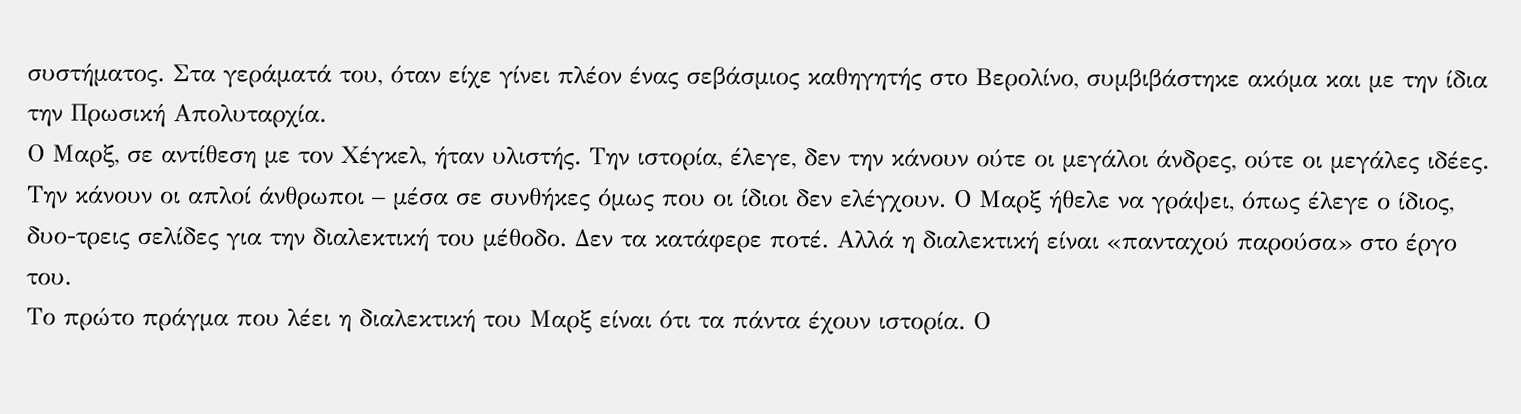συστήματος. Στα γεράματά του, όταν είχε γίνει πλέον ένας σεβάσμιος καθηγητής στο Βερολίνο, συμβιβάστηκε ακόμα και με την ίδια την Πρωσική Απολυταρχία.
Ο Μαρξ, σε αντίθεση με τον Χέγκελ, ήταν υλιστής. Την ιστορία, έλεγε, δεν την κάνουν ούτε οι μεγάλοι άνδρες, ούτε οι μεγάλες ιδέες. Την κάνουν οι απλοί άνθρωποι – μέσα σε συνθήκες όμως που οι ίδιοι δεν ελέγχουν. Ο Μαρξ ήθελε να γράψει, όπως έλεγε ο ίδιος, δυο-τρεις σελίδες για την διαλεκτική του μέθοδο. Δεν τα κατάφερε ποτέ. Αλλά η διαλεκτική είναι «πανταχού παρούσα» στο έργο του.
Το πρώτο πράγμα που λέει η διαλεκτική του Μαρξ είναι ότι τα πάντα έχουν ιστορία. Ο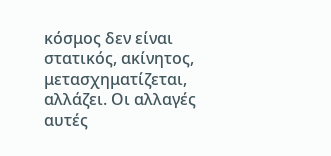κόσμος δεν είναι στατικός, ακίνητος, μετασχηματίζεται, αλλάζει. Οι αλλαγές αυτές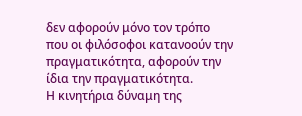δεν αφορούν μόνο τον τρόπο που οι φιλόσοφοι κατανοούν την πραγματικότητα, αφορούν την ίδια την πραγματικότητα.
Η κινητήρια δύναμη της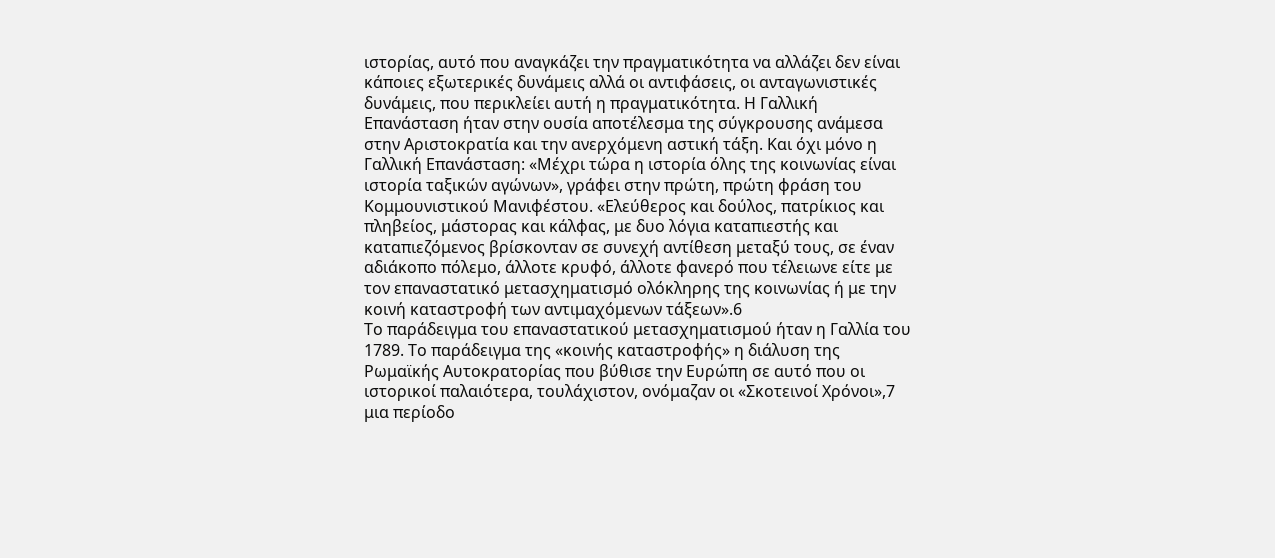ιστορίας, αυτό που αναγκάζει την πραγματικότητα να αλλάζει δεν είναι κάποιες εξωτερικές δυνάμεις αλλά οι αντιφάσεις, οι ανταγωνιστικές δυνάμεις, που περικλείει αυτή η πραγματικότητα. Η Γαλλική Επανάσταση ήταν στην ουσία αποτέλεσμα της σύγκρουσης ανάμεσα στην Αριστοκρατία και την ανερχόμενη αστική τάξη. Και όχι μόνο η Γαλλική Επανάσταση: «Μέχρι τώρα η ιστορία όλης της κοινωνίας είναι ιστορία ταξικών αγώνων», γράφει στην πρώτη, πρώτη φράση του Κομμουνιστικού Μανιφέστου. «Ελεύθερος και δούλος, πατρίκιος και πληβείος, μάστορας και κάλφας, με δυο λόγια καταπιεστής και καταπιεζόμενος βρίσκονταν σε συνεχή αντίθεση μεταξύ τους, σε έναν αδιάκοπο πόλεμο, άλλοτε κρυφό, άλλοτε φανερό που τέλειωνε είτε με τον επαναστατικό μετασχηματισμό ολόκληρης της κοινωνίας ή με την κοινή καταστροφή των αντιμαχόμενων τάξεων».6
Το παράδειγμα του επαναστατικού μετασχηματισμού ήταν η Γαλλία του 1789. Το παράδειγμα της «κοινής καταστροφής» η διάλυση της Ρωμαϊκής Αυτοκρατορίας που βύθισε την Ευρώπη σε αυτό που οι ιστορικοί παλαιότερα, τουλάχιστον, ονόμαζαν οι «Σκοτεινοί Χρόνοι»,7 μια περίοδο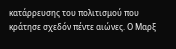κατάρρευσης του πολιτισμού που κράτησε σχεδόν πέντε αιώνες. Ο Μαρξ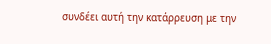συνδέει αυτή την κατάρρευση με την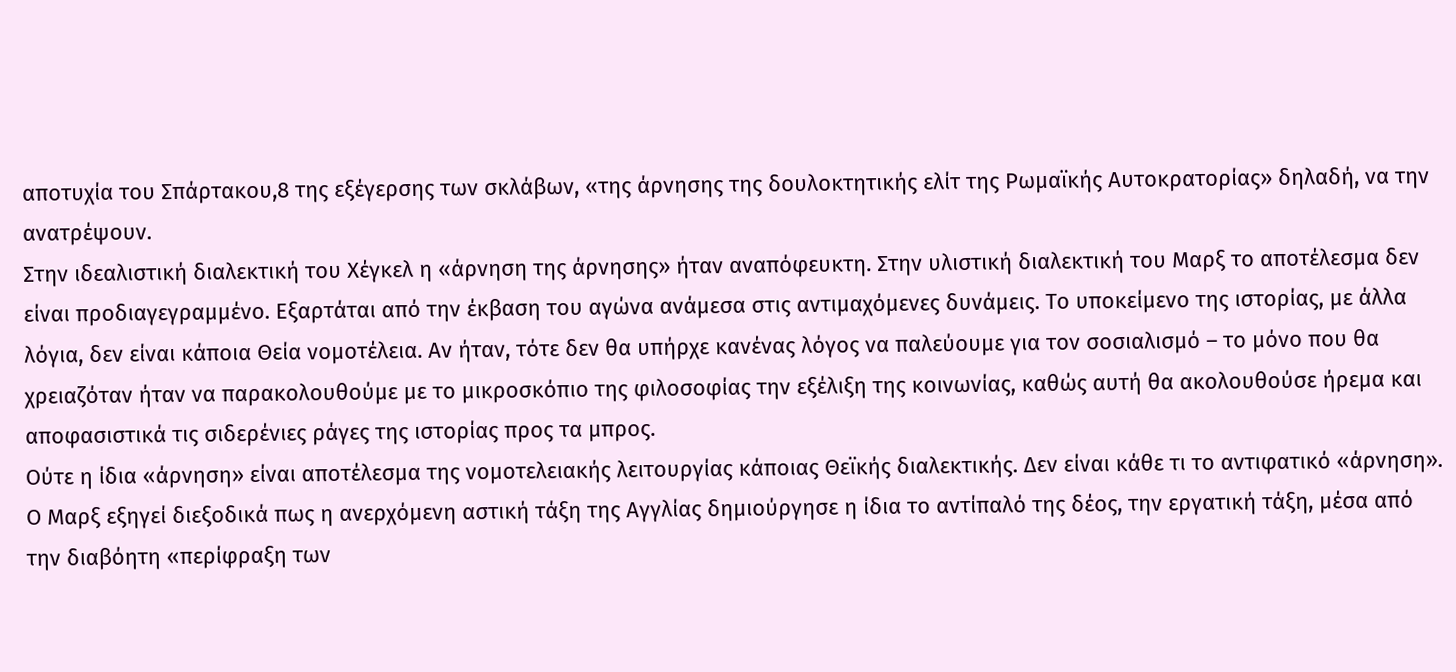αποτυχία του Σπάρτακου,8 της εξέγερσης των σκλάβων, «της άρνησης της δουλοκτητικής ελίτ της Ρωμαϊκής Αυτοκρατορίας» δηλαδή, να την ανατρέψουν.
Στην ιδεαλιστική διαλεκτική του Χέγκελ η «άρνηση της άρνησης» ήταν αναπόφευκτη. Στην υλιστική διαλεκτική του Μαρξ το αποτέλεσμα δεν είναι προδιαγεγραμμένο. Εξαρτάται από την έκβαση του αγώνα ανάμεσα στις αντιμαχόμενες δυνάμεις. Το υποκείμενο της ιστορίας, με άλλα λόγια, δεν είναι κάποια Θεία νομοτέλεια. Αν ήταν, τότε δεν θα υπήρχε κανένας λόγος να παλεύουμε για τον σοσιαλισμό – το μόνο που θα χρειαζόταν ήταν να παρακολουθούμε με το μικροσκόπιο της φιλοσοφίας την εξέλιξη της κοινωνίας, καθώς αυτή θα ακολουθούσε ήρεμα και αποφασιστικά τις σιδερένιες ράγες της ιστορίας προς τα μπρος.
Ούτε η ίδια «άρνηση» είναι αποτέλεσμα της νομοτελειακής λειτουργίας κάποιας Θεϊκής διαλεκτικής. Δεν είναι κάθε τι το αντιφατικό «άρνηση». Ο Μαρξ εξηγεί διεξοδικά πως η ανερχόμενη αστική τάξη της Αγγλίας δημιούργησε η ίδια το αντίπαλό της δέος, την εργατική τάξη, μέσα από την διαβόητη «περίφραξη των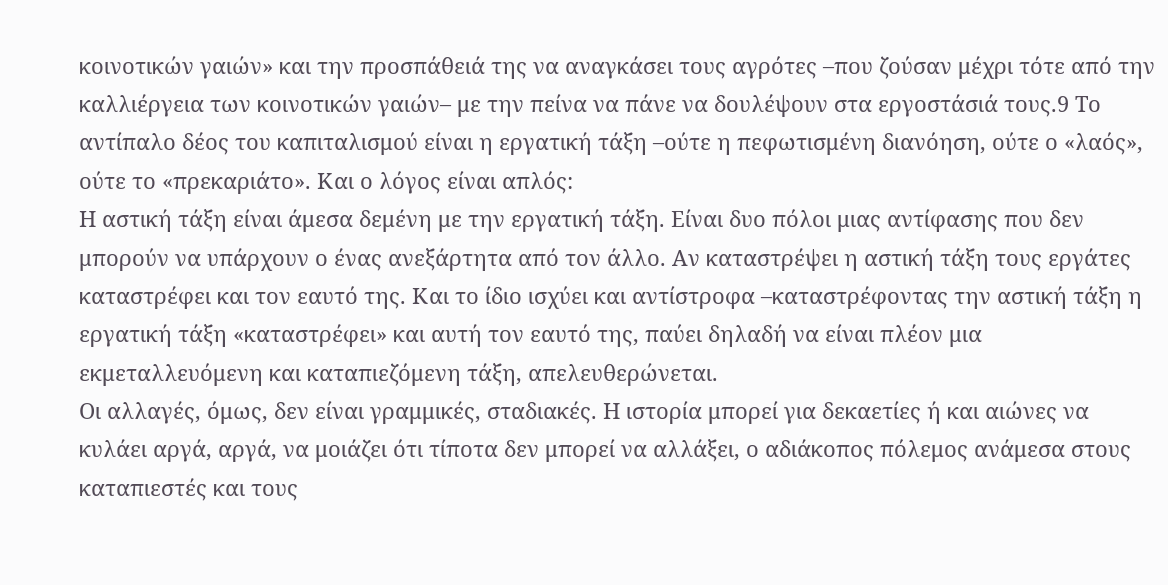κοινοτικών γαιών» και την προσπάθειά της να αναγκάσει τους αγρότες –που ζούσαν μέχρι τότε από την καλλιέργεια των κοινοτικών γαιών– με την πείνα να πάνε να δουλέψουν στα εργοστάσιά τους.9 Το αντίπαλο δέος του καπιταλισμού είναι η εργατική τάξη –ούτε η πεφωτισμένη διανόηση, ούτε ο «λαός», ούτε το «πρεκαριάτο». Και ο λόγος είναι απλός:
Η αστική τάξη είναι άμεσα δεμένη με την εργατική τάξη. Είναι δυο πόλοι μιας αντίφασης που δεν μπορούν να υπάρχουν ο ένας ανεξάρτητα από τον άλλο. Αν καταστρέψει η αστική τάξη τους εργάτες καταστρέφει και τον εαυτό της. Και το ίδιο ισχύει και αντίστροφα –καταστρέφοντας την αστική τάξη η εργατική τάξη «καταστρέφει» και αυτή τον εαυτό της, παύει δηλαδή να είναι πλέον μια εκμεταλλευόμενη και καταπιεζόμενη τάξη, απελευθερώνεται.
Οι αλλαγές, όμως, δεν είναι γραμμικές, σταδιακές. Η ιστορία μπορεί για δεκαετίες ή και αιώνες να κυλάει αργά, αργά, να μοιάζει ότι τίποτα δεν μπορεί να αλλάξει, ο αδιάκοπος πόλεμος ανάμεσα στους καταπιεστές και τους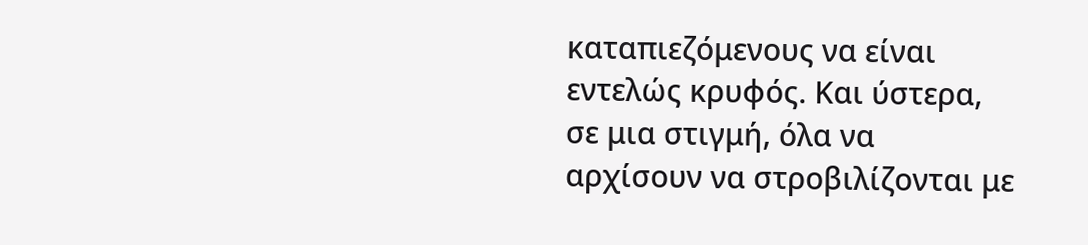καταπιεζόμενους να είναι εντελώς κρυφός. Και ύστερα, σε μια στιγμή, όλα να αρχίσουν να στροβιλίζονται με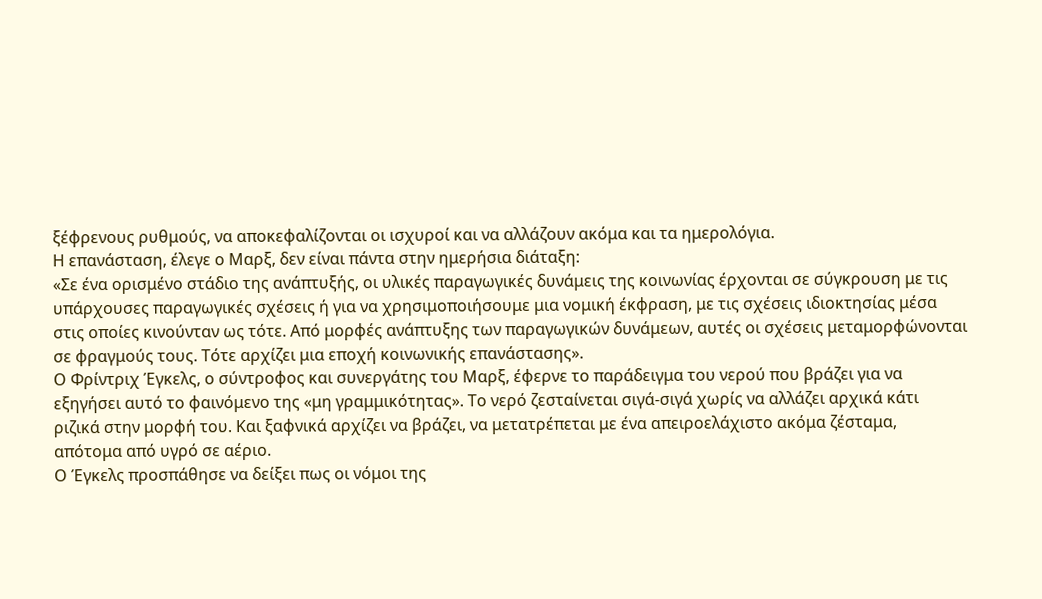ξέφρενους ρυθμούς, να αποκεφαλίζονται οι ισχυροί και να αλλάζουν ακόμα και τα ημερολόγια.
Η επανάσταση, έλεγε ο Μαρξ, δεν είναι πάντα στην ημερήσια διάταξη:
«Σε ένα ορισμένο στάδιο της ανάπτυξής, οι υλικές παραγωγικές δυνάμεις της κοινωνίας έρχονται σε σύγκρουση με τις υπάρχουσες παραγωγικές σχέσεις ή για να χρησιμοποιήσουμε μια νομική έκφραση, με τις σχέσεις ιδιοκτησίας μέσα στις οποίες κινούνταν ως τότε. Από μορφές ανάπτυξης των παραγωγικών δυνάμεων, αυτές οι σχέσεις μεταμορφώνονται σε φραγμούς τους. Τότε αρχίζει μια εποχή κοινωνικής επανάστασης».
Ο Φρίντριχ Έγκελς, ο σύντροφος και συνεργάτης του Μαρξ, έφερνε το παράδειγμα του νερού που βράζει για να εξηγήσει αυτό το φαινόμενο της «μη γραμμικότητας». Το νερό ζεσταίνεται σιγά-σιγά χωρίς να αλλάζει αρχικά κάτι ριζικά στην μορφή του. Και ξαφνικά αρχίζει να βράζει, να μετατρέπεται με ένα απειροελάχιστο ακόμα ζέσταμα, απότομα από υγρό σε αέριο.
Ο Έγκελς προσπάθησε να δείξει πως οι νόμοι της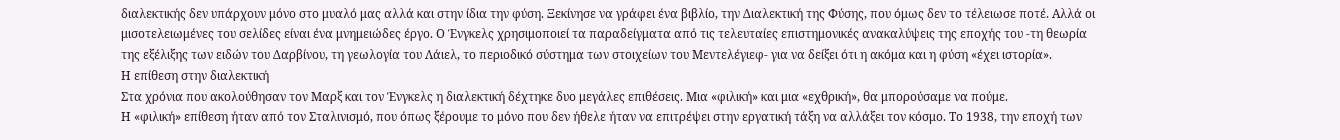διαλεκτικής δεν υπάρχουν μόνο στο μυαλό μας αλλά και στην ίδια την φύση. Ξεκίνησε να γράφει ένα βιβλίο, την Διαλεκτική της Φύσης, που όμως δεν το τέλειωσε ποτέ. Αλλά οι μισοτελειωμένες του σελίδες είναι ένα μνημειώδες έργο. Ο Ένγκελς χρησιμοποιεί τα παραδείγματα από τις τελευταίες επιστημονικές ανακαλύψεις της εποχής του -τη θεωρία της εξέλιξης των ειδών του Δαρβίνου, τη γεωλογία του Λάιελ, το περιοδικό σύστημα των στοιχείων του Μεντελέγιεφ- για να δείξει ότι η ακόμα και η φύση «έχει ιστορία».
Η επίθεση στην διαλεκτική
Στα χρόνια που ακολούθησαν τον Μαρξ και τον Ένγκελς η διαλεκτική δέχτηκε δυο μεγάλες επιθέσεις. Μια «φιλική» και μια «εχθρική», θα μπορούσαμε να πούμε.
Η «φιλική» επίθεση ήταν από τον Σταλινισμό, που όπως ξέρουμε το μόνο που δεν ήθελε ήταν να επιτρέψει στην εργατική τάξη να αλλάξει τον κόσμο. Το 1938, την εποχή των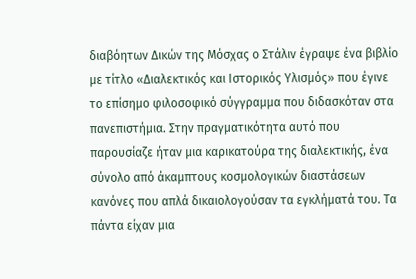διαβόητων Δικών της Μόσχας ο Στάλιν έγραψε ένα βιβλίο με τίτλο «Διαλεκτικός και Ιστορικός Υλισμός» που έγινε το επίσημο φιλοσοφικό σύγγραμμα που διδασκόταν στα πανεπιστήμια. Στην πραγματικότητα αυτό που παρουσίαζε ήταν μια καρικατούρα της διαλεκτικής, ένα σύνολο από άκαμπτους κοσμολογικών διαστάσεων κανόνες που απλά δικαιολογούσαν τα εγκλήματά του. Τα πάντα είχαν μια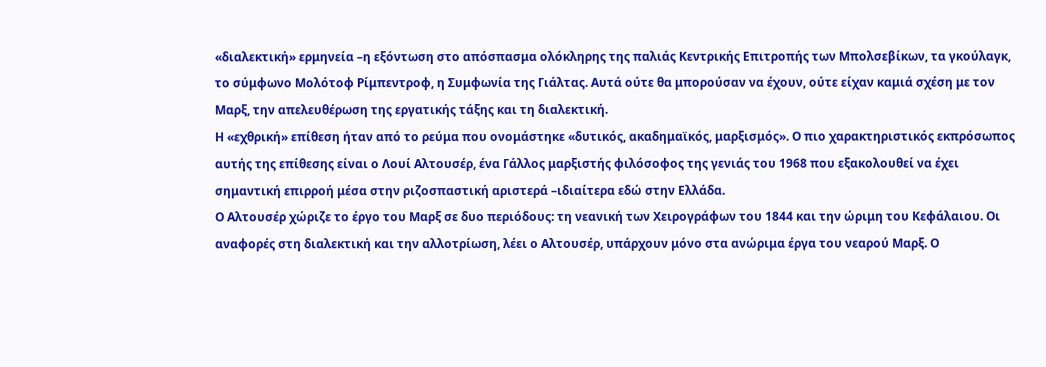«διαλεκτική» ερμηνεία –η εξόντωση στο απόσπασμα ολόκληρης της παλιάς Κεντρικής Επιτροπής των Μπολσεβίκων, τα γκούλαγκ, το σύμφωνο Μολότοφ Ρίμπεντροφ, η Συμφωνία της Γιάλτας. Αυτά ούτε θα μπορούσαν να έχουν, ούτε είχαν καμιά σχέση με τον Μαρξ, την απελευθέρωση της εργατικής τάξης και τη διαλεκτική.
Η «εχθρική» επίθεση ήταν από το ρεύμα που ονομάστηκε «δυτικός, ακαδημαϊκός, μαρξισμός». Ο πιο χαρακτηριστικός εκπρόσωπος αυτής της επίθεσης είναι ο Λουί Αλτουσέρ, ένα Γάλλος μαρξιστής φιλόσοφος της γενιάς του 1968 που εξακολουθεί να έχει σημαντική επιρροή μέσα στην ριζοσπαστική αριστερά –ιδιαίτερα εδώ στην Ελλάδα.
Ο Αλτουσέρ χώριζε το έργο του Μαρξ σε δυο περιόδους: τη νεανική των Χειρογράφων του 1844 και την ώριμη του Κεφάλαιου. Οι αναφορές στη διαλεκτική και την αλλοτρίωση, λέει ο Αλτουσέρ, υπάρχουν μόνο στα ανώριμα έργα του νεαρού Μαρξ. Ο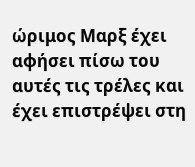ώριμος Μαρξ έχει αφήσει πίσω του αυτές τις τρέλες και έχει επιστρέψει στη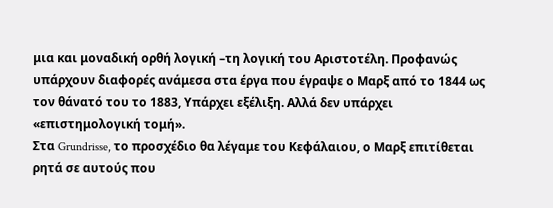μια και μοναδική ορθή λογική –τη λογική του Αριστοτέλη. Προφανώς υπάρχουν διαφορές ανάμεσα στα έργα που έγραψε ο Μαρξ από το 1844 ως τον θάνατό του το 1883, Υπάρχει εξέλιξη. Αλλά δεν υπάρχει «επιστημολογική τομή».
Στα Grundrisse, το προσχέδιο θα λέγαμε του Κεφάλαιου, ο Μαρξ επιτίθεται ρητά σε αυτούς που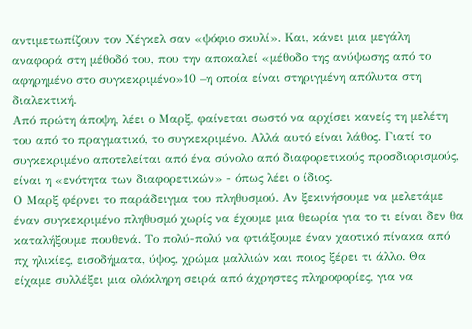αντιμετωπίζουν τον Χέγκελ σαν «ψόφιο σκυλί». Και, κάνει μια μεγάλη αναφορά στη μέθοδό του, που την αποκαλεί «μέθοδο της ανύψωσης από το αφηρημένο στο συγκεκριμένο»10 –η οποία είναι στηριγμένη απόλυτα στη διαλεκτική.
Από πρώτη άποψη, λέει ο Μαρξ, φαίνεται σωστό να αρχίσει κανείς τη μελέτη του από το πραγματικό, το συγκεκριμένο. Αλλά αυτό είναι λάθος. Γιατί το συγκεκριμένο αποτελείται από ένα σύνολο από διαφορετικούς προσδιορισμούς, είναι η «ενότητα των διαφορετικών» - όπως λέει ο ίδιος.
Ο Μαρξ φέρνει το παράδειγμα του πληθυσμού. Αν ξεκινήσουμε να μελετάμε έναν συγκεκριμένο πληθυσμό χωρίς να έχουμε μια θεωρία για το τι είναι δεν θα καταλήξουμε πουθενά. Το πολύ-πολύ να φτιάξουμε έναν χαοτικό πίνακα από πχ ηλικίες, εισοδήματα, ύψος, χρώμα μαλλιών και ποιος ξέρει τι άλλο. Θα είχαμε συλλέξει μια ολόκληρη σειρά από άχρηστες πληροφορίες, για να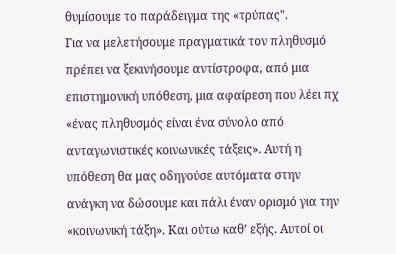θυμίσουμε το παράδειγμα της «τρύπας".
Για να μελετήσουμε πραγματικά τον πληθυσμό πρέπει να ξεκινήσουμε αντίστροφα, από μια επιστημονική υπόθεση, μια αφαίρεση που λέει πχ «ένας πληθυσμός είναι ένα σύνολο από ανταγωνιστικές κοινωνικές τάξεις». Αυτή η υπόθεση θα μας οδηγούσε αυτόματα στην ανάγκη να δώσουμε και πάλι έναν ορισμό για την «κοινωνική τάξη». Και ούτω καθ’ εξής. Αυτοί οι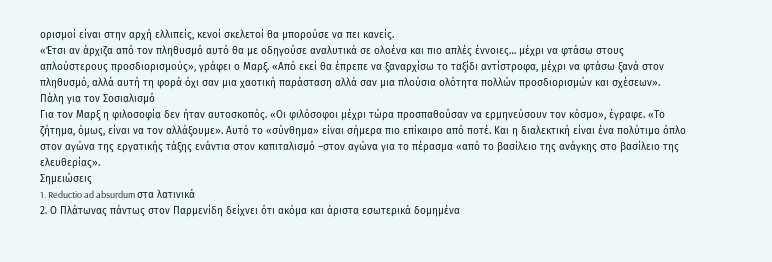ορισμοί είναι στην αρχή ελλιπείς, κενοί σκελετοί θα μπορούσε να πει κανείς.
«Έτσι αν άρχιζα από τον πληθυσμό αυτό θα με οδηγούσε αναλυτικά σε ολοένα και πιο απλές έννοιες… μέχρι να φτάσω στους απλούστερους προσδιορισμούς», γράφει ο Μαρξ. «Από εκεί θα έπρεπε να ξαναρχίσω το ταξίδι αντίστροφα, μέχρι να φτάσω ξανά στον πληθυσμό, αλλά αυτή τη φορά όχι σαν μια χαοτική παράσταση αλλά σαν μια πλούσια ολότητα πολλών προσδιορισμών και σχέσεων».
Πάλη για τον Σοσιαλισμό
Για τον Μαρξ η φιλοσοφία δεν ήταν αυτοσκοπός. «Οι φιλόσοφοι μέχρι τώρα προσπαθούσαν να ερμηνεύσουν τον κόσμο», έγραφε. «Το ζήτημα, όμως, είναι να τον αλλάξουμε». Αυτό το «σύνθημα» είναι σήμερα πιο επίκαιρο από ποτέ. Και η διαλεκτική είναι ένα πολύτιμο όπλο στον αγώνα της εργατικής τάξης ενάντια στον καπιταλισμό –στον αγώνα για το πέρασμα «από το βασίλειο της ανάγκης στο βασίλειο της ελευθερίας».
Σημειώσεις
1. Reductio ad absurdum στα λατινικά
2. Ο Πλάτωνας πάντως στον Παρμενίδη δείχνει ότι ακόμα και άριστα εσωτερικά δομημένα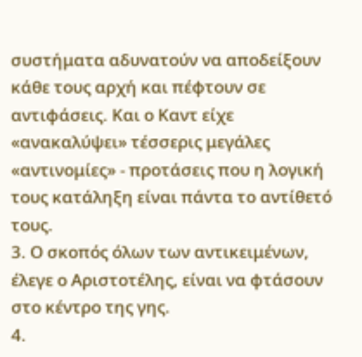συστήματα αδυνατούν να αποδείξουν κάθε τους αρχή και πέφτουν σε αντιφάσεις. Και ο Καντ είχε «ανακαλύψει» τέσσερις μεγάλες «αντινομίες» - προτάσεις που η λογική τους κατάληξη είναι πάντα το αντίθετό τους.
3. Ο σκοπός όλων των αντικειμένων, έλεγε ο Αριστοτέλης, είναι να φτάσουν στο κέντρο της γης.
4.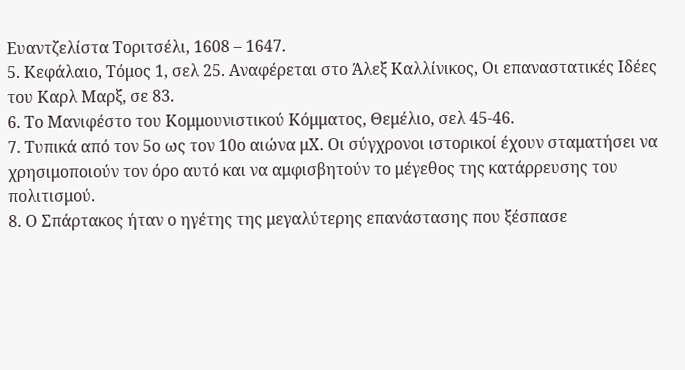Ευαντζελίστα Τοριτσέλι, 1608 – 1647.
5. Κεφάλαιο, Τόμος 1, σελ 25. Αναφέρεται στο Άλεξ Καλλίνικος, Οι επαναστατικές Ιδέες του Καρλ Μαρξ, σε 83.
6. Το Μανιφέστο του Κομμουνιστικού Κόμματος, Θεμέλιο, σελ 45-46.
7. Τυπικά από τον 5ο ως τον 10ο αιώνα μΧ. Οι σύγχρονοι ιστορικοί έχουν σταματήσει να χρησιμοποιούν τον όρο αυτό και να αμφισβητούν το μέγεθος της κατάρρευσης του πολιτισμού.
8. Ο Σπάρτακος ήταν ο ηγέτης της μεγαλύτερης επανάστασης που ξέσπασε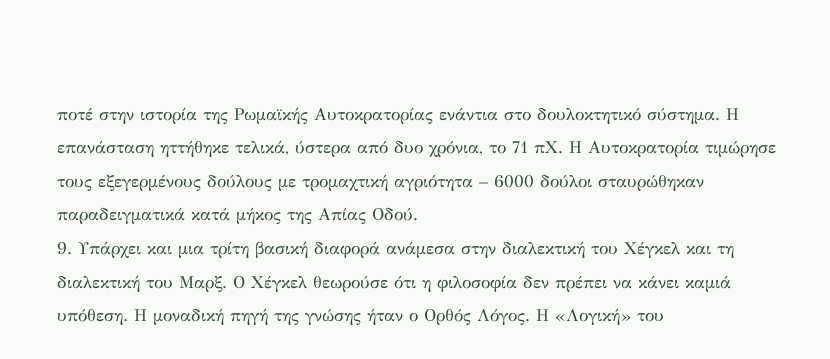ποτέ στην ιστορία της Ρωμαϊκής Αυτοκρατορίας ενάντια στο δουλοκτητικό σύστημα. Η επανάσταση ηττήθηκε τελικά, ύστερα από δυο χρόνια, το 71 πΧ. Η Αυτοκρατορία τιμώρησε τους εξεγερμένους δούλους με τρομαχτική αγριότητα – 6000 δούλοι σταυρώθηκαν παραδειγματικά κατά μήκος της Απίας Οδού.
9. Υπάρχει και μια τρίτη βασική διαφορά ανάμεσα στην διαλεκτική του Χέγκελ και τη διαλεκτική του Μαρξ. Ο Χέγκελ θεωρούσε ότι η φιλοσοφία δεν πρέπει να κάνει καμιά υπόθεση. Η μοναδική πηγή της γνώσης ήταν ο Ορθός Λόγος. Η «Λογική» του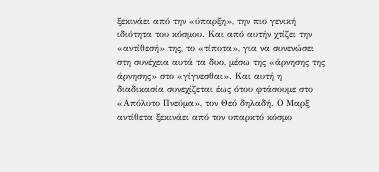ξεκινάει από την «ύπαρξη», την πιο γενική ιδιότητα του κόσμου. Και από αυτήν χτίζει την «αντίθεσή» της, το «τίποτα», για να συνενώσει στη συνέχεια αυτά τα δυο, μέσω της «άρνησης της άρνησης» στο «γίγνεσθαι». Και αυτή η διαδικασία συνεχίζεται έως ότου φτάσουμε στο «Απόλυτο Πνεύμα», τον Θεό δηλαδή. Ο Μαρξ αντίθετα ξεκινάει από τον υπαρκτό κόσμο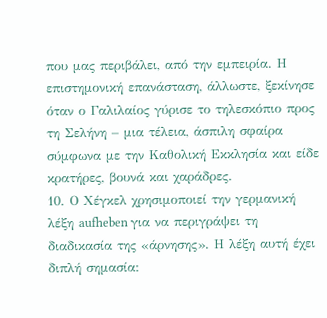που μας περιβάλει, από την εμπειρία. Η επιστημονική επανάσταση, άλλωστε, ξεκίνησε όταν ο Γαλιλαίος γύρισε το τηλεσκόπιο προς τη Σελήνη – μια τέλεια, άσπιλη σφαίρα σύμφωνα με την Καθολική Εκκλησία και είδε κρατήρες, βουνά και χαράδρες.
10. Ο Χέγκελ χρησιμοποιεί την γερμανική λέξη aufheben για να περιγράψει τη διαδικασία της «άρνησης». Η λέξη αυτή έχει διπλή σημασία: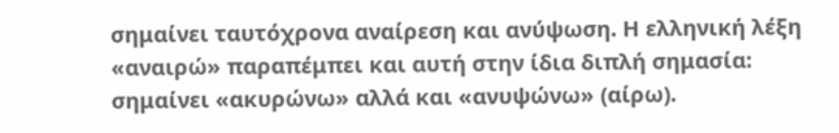σημαίνει ταυτόχρονα αναίρεση και ανύψωση. Η ελληνική λέξη «αναιρώ» παραπέμπει και αυτή στην ίδια διπλή σημασία: σημαίνει «ακυρώνω» αλλά και «ανυψώνω» (αίρω).